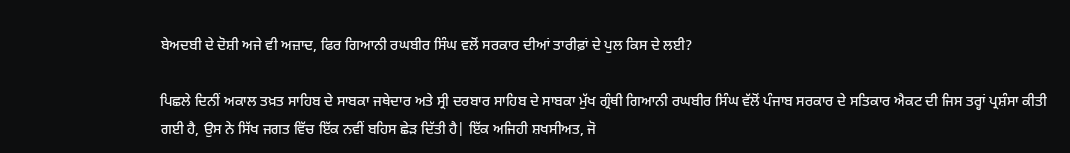ਬੇਅਦਬੀ ਦੇ ਦੋਸ਼ੀ ਅਜੇ ਵੀ ਅਜ਼ਾਦ, ਫਿਰ ਗਿਆਨੀ ਰਘਬੀਰ ਸਿੰਘ ਵਲੋਂ ਸਰਕਾਰ ਦੀਆਂ ਤਾਰੀਫ਼ਾਂ ਦੇ ਪੁਲ ਕਿਸ ਦੇ ਲਈ?

ਪਿਛਲੇ ਦਿਨੀਂ ਅਕਾਲ ਤਖ਼ਤ ਸਾਹਿਬ ਦੇ ਸਾਬਕਾ ਜਥੇਦਾਰ ਅਤੇ ਸ੍ਰੀ ਦਰਬਾਰ ਸਾਹਿਬ ਦੇ ਸਾਬਕਾ ਮੁੱਖ ਗ੍ਰੰਥੀ ਗਿਆਨੀ ਰਘਬੀਰ ਸਿੰਘ ਵੱਲੋਂ ਪੰਜਾਬ ਸਰਕਾਰ ਦੇ ਸਤਿਕਾਰ ਐਕਟ ਦੀ ਜਿਸ ਤਰ੍ਹਾਂ ਪ੍ਰਸ਼ੰਸਾ ਕੀਤੀ ਗਈ ਹੈ, ਉਸ ਨੇ ਸਿੱਖ ਜਗਤ ਵਿੱਚ ਇੱਕ ਨਵੀਂ ਬਹਿਸ ਛੇੜ ਦਿੱਤੀ ਹੈ| ਇੱਕ ਅਜਿਹੀ ਸ਼ਖਸੀਅਤ, ਜੋ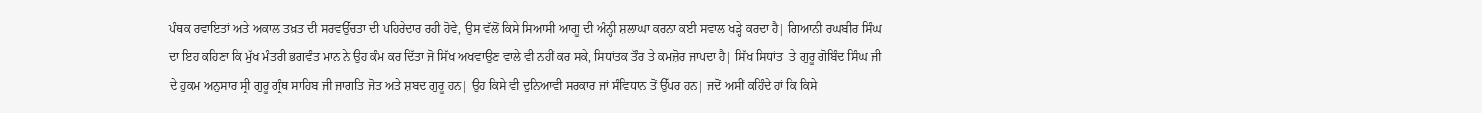ਪੰਥਕ ਰਵਾਇਤਾਂ ਅਤੇ ਅਕਾਲ ਤਖ਼ਤ ਦੀ ਸਰਵਉੱਚਤਾ ਦੀ ਪਹਿਰੇਦਾਰ ਰਹੀ ਹੋਵੇ, ਉਸ ਵੱਲੋਂ ਕਿਸੇ ਸਿਆਸੀ ਆਗੂ ਦੀ ਅੰਨ੍ਹੀ ਸ਼ਲਾਘਾ ਕਰਨਾ ਕਈ ਸਵਾਲ ਖੜ੍ਹੇ ਕਰਦਾ ਹੈ| ਗਿਆਨੀ ਰਘਬੀਰ ਸਿੰਘ ਦਾ ਇਹ ਕਹਿਣਾ ਕਿ ਮੁੱਖ ਮੰਤਰੀ ਭਗਵੰਤ ਮਾਨ ਨੇ ਉਹ ਕੰਮ ਕਰ ਦਿੱਤਾ ਜੋ ਸਿੱਖ ਅਖਵਾਉਣ ਵਾਲੇ ਵੀ ਨਹੀਂ ਕਰ ਸਕੇ, ਸਿਧਾਂਤਕ ਤੌਰ ਤੇ ਕਮਜ਼ੋਰ ਜਾਪਦਾ ਹੈ| ਸਿੱਖ ਸਿਧਾਂਤ  ਤੇ ਗੁਰੂ ਗੋਬਿੰਦ ਸਿੰਘ ਜੀ ਦੇ ਹੁਕਮ ਅਨੁਸਾਰ ਸ੍ਰੀ ਗੁਰੂ ਗ੍ਰੰਥ ਸਾਹਿਬ ਜੀ ਜਾਗਤਿ ਜੋਤ ਅਤੇ ਸ਼ਬਦ ਗੁਰੂ ਹਨ| ਉਹ ਕਿਸੇ ਵੀ ਦੁਨਿਆਵੀ ਸਰਕਾਰ ਜਾਂ ਸੰਵਿਧਾਨ ਤੋਂ ਉੱਪਰ ਹਨ| ਜਦੋਂ ਅਸੀਂ ਕਹਿੰਦੇ ਹਾਂ ਕਿ ਕਿਸੇ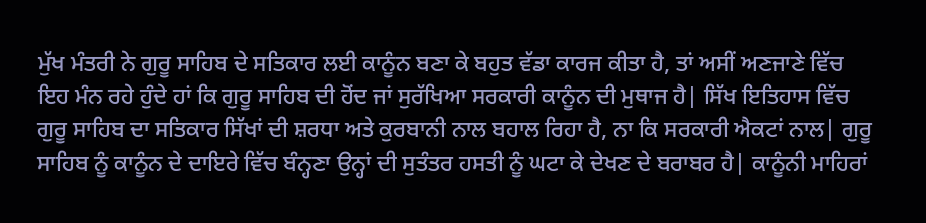ਮੁੱਖ ਮੰਤਰੀ ਨੇ ਗੁਰੂ ਸਾਹਿਬ ਦੇ ਸਤਿਕਾਰ ਲਈ ਕਾਨੂੰਨ ਬਣਾ ਕੇ ਬਹੁਤ ਵੱਡਾ ਕਾਰਜ ਕੀਤਾ ਹੈ, ਤਾਂ ਅਸੀਂ ਅਣਜਾਣੇ ਵਿੱਚ ਇਹ ਮੰਨ ਰਹੇ ਹੁੰਦੇ ਹਾਂ ਕਿ ਗੁਰੂ ਸਾਹਿਬ ਦੀ ਹੋਂਦ ਜਾਂ ਸੁਰੱਖਿਆ ਸਰਕਾਰੀ ਕਾਨੂੰਨ ਦੀ ਮੁਥਾਜ ਹੈ| ਸਿੱਖ ਇਤਿਹਾਸ ਵਿੱਚ ਗੁਰੂ ਸਾਹਿਬ ਦਾ ਸਤਿਕਾਰ ਸਿੱਖਾਂ ਦੀ ਸ਼ਰਧਾ ਅਤੇ ਕੁਰਬਾਨੀ ਨਾਲ ਬਹਾਲ ਰਿਹਾ ਹੈ, ਨਾ ਕਿ ਸਰਕਾਰੀ ਐਕਟਾਂ ਨਾਲ| ਗੁਰੂ ਸਾਹਿਬ ਨੂੰ ਕਾਨੂੰਨ ਦੇ ਦਾਇਰੇ ਵਿੱਚ ਬੰਨ੍ਹਣਾ ਉਨ੍ਹਾਂ ਦੀ ਸੁਤੰਤਰ ਹਸਤੀ ਨੂੰ ਘਟਾ ਕੇ ਦੇਖਣ ਦੇ ਬਰਾਬਰ ਹੈ| ਕਾਨੂੰਨੀ ਮਾਹਿਰਾਂ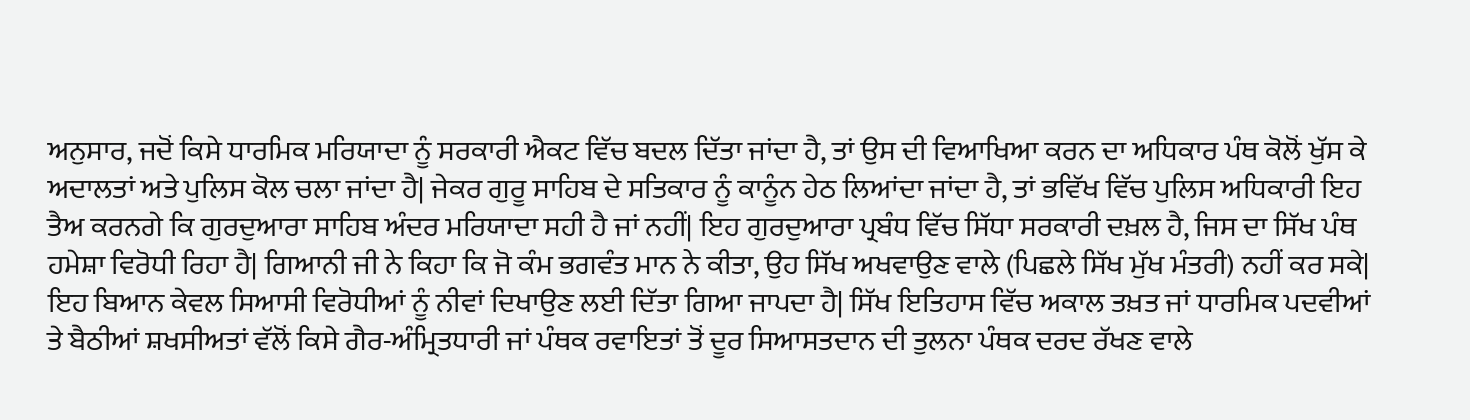ਅਨੁਸਾਰ, ਜਦੋਂ ਕਿਸੇ ਧਾਰਮਿਕ ਮਰਿਯਾਦਾ ਨੂੰ ਸਰਕਾਰੀ ਐਕਟ ਵਿੱਚ ਬਦਲ ਦਿੱਤਾ ਜਾਂਦਾ ਹੈ, ਤਾਂ ਉਸ ਦੀ ਵਿਆਖਿਆ ਕਰਨ ਦਾ ਅਧਿਕਾਰ ਪੰਥ ਕੋਲੋਂ ਖੁੱਸ ਕੇ ਅਦਾਲਤਾਂ ਅਤੇ ਪੁਲਿਸ ਕੋਲ ਚਲਾ ਜਾਂਦਾ ਹੈ| ਜੇਕਰ ਗੁਰੂ ਸਾਹਿਬ ਦੇ ਸਤਿਕਾਰ ਨੂੰ ਕਾਨੂੰਨ ਹੇਠ ਲਿਆਂਦਾ ਜਾਂਦਾ ਹੈ, ਤਾਂ ਭਵਿੱਖ ਵਿੱਚ ਪੁਲਿਸ ਅਧਿਕਾਰੀ ਇਹ ਤੈਅ ਕਰਨਗੇ ਕਿ ਗੁਰਦੁਆਰਾ ਸਾਹਿਬ ਅੰਦਰ ਮਰਿਯਾਦਾ ਸਹੀ ਹੈ ਜਾਂ ਨਹੀਂ| ਇਹ ਗੁਰਦੁਆਰਾ ਪ੍ਰਬੰਧ ਵਿੱਚ ਸਿੱਧਾ ਸਰਕਾਰੀ ਦਖ਼ਲ ਹੈ, ਜਿਸ ਦਾ ਸਿੱਖ ਪੰਥ ਹਮੇਸ਼ਾ ਵਿਰੋਧੀ ਰਿਹਾ ਹੈ| ਗਿਆਨੀ ਜੀ ਨੇ ਕਿਹਾ ਕਿ ਜੋ ਕੰਮ ਭਗਵੰਤ ਮਾਨ ਨੇ ਕੀਤਾ, ਉਹ ਸਿੱਖ ਅਖਵਾਉਣ ਵਾਲੇ (ਪਿਛਲੇ ਸਿੱਖ ਮੁੱਖ ਮੰਤਰੀ) ਨਹੀਂ ਕਰ ਸਕੇ|
ਇਹ ਬਿਆਨ ਕੇਵਲ ਸਿਆਸੀ ਵਿਰੋਧੀਆਂ ਨੂੰ ਨੀਵਾਂ ਦਿਖਾਉਣ ਲਈ ਦਿੱਤਾ ਗਿਆ ਜਾਪਦਾ ਹੈ| ਸਿੱਖ ਇਤਿਹਾਸ ਵਿੱਚ ਅਕਾਲ ਤਖ਼ਤ ਜਾਂ ਧਾਰਮਿਕ ਪਦਵੀਆਂ ਤੇ ਬੈਠੀਆਂ ਸ਼ਖਸੀਅਤਾਂ ਵੱਲੋਂ ਕਿਸੇ ਗੈਰ-ਅੰਮ੍ਰਿਤਧਾਰੀ ਜਾਂ ਪੰਥਕ ਰਵਾਇਤਾਂ ਤੋਂ ਦੂਰ ਸਿਆਸਤਦਾਨ ਦੀ ਤੁਲਨਾ ਪੰਥਕ ਦਰਦ ਰੱਖਣ ਵਾਲੇ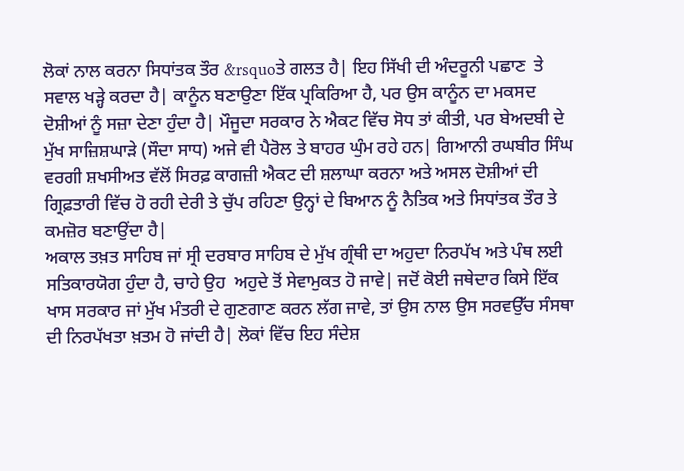ਲੋਕਾਂ ਨਾਲ ਕਰਨਾ ਸਿਧਾਂਤਕ ਤੌਰ &rsquoਤੇ ਗਲਤ ਹੈ| ਇਹ ਸਿੱਖੀ ਦੀ ਅੰਦਰੂਨੀ ਪਛਾਣ  ਤੇ ਸਵਾਲ ਖੜ੍ਹੇ ਕਰਦਾ ਹੈ| ਕਾਨੂੰਨ ਬਣਾਉਣਾ ਇੱਕ ਪ੍ਰਕਿਰਿਆ ਹੈ, ਪਰ ਉਸ ਕਾਨੂੰਨ ਦਾ ਮਕਸਦ ਦੋਸ਼ੀਆਂ ਨੂੰ ਸਜ਼ਾ ਦੇਣਾ ਹੁੰਦਾ ਹੈ| ਮੌਜੂਦਾ ਸਰਕਾਰ ਨੇ ਐਕਟ ਵਿੱਚ ਸੋਧ ਤਾਂ ਕੀਤੀ, ਪਰ ਬੇਅਦਬੀ ਦੇ ਮੁੱਖ ਸਾਜ਼ਿਸ਼ਘਾੜੇ (ਸੌਦਾ ਸਾਧ) ਅਜੇ ਵੀ ਪੈਰੋਲ ਤੇ ਬਾਹਰ ਘੁੰਮ ਰਹੇ ਹਨ| ਗਿਆਨੀ ਰਘਬੀਰ ਸਿੰਘ ਵਰਗੀ ਸ਼ਖਸੀਅਤ ਵੱਲੋਂ ਸਿਰਫ਼ ਕਾਗਜ਼ੀ ਐਕਟ ਦੀ ਸ਼ਲਾਘਾ ਕਰਨਾ ਅਤੇ ਅਸਲ ਦੋਸ਼ੀਆਂ ਦੀ ਗ੍ਰਿਫ਼ਤਾਰੀ ਵਿੱਚ ਹੋ ਰਹੀ ਦੇਰੀ ਤੇ ਚੁੱਪ ਰਹਿਣਾ ਉਨ੍ਹਾਂ ਦੇ ਬਿਆਨ ਨੂੰ ਨੈਤਿਕ ਅਤੇ ਸਿਧਾਂਤਕ ਤੌਰ ਤੇ ਕਮਜ਼ੋਰ ਬਣਾਉਂਦਾ ਹੈ|
ਅਕਾਲ ਤਖ਼ਤ ਸਾਹਿਬ ਜਾਂ ਸ੍ਰੀ ਦਰਬਾਰ ਸਾਹਿਬ ਦੇ ਮੁੱਖ ਗ੍ਰੰਥੀ ਦਾ ਅਹੁਦਾ ਨਿਰਪੱਖ ਅਤੇ ਪੰਥ ਲਈ  ਸਤਿਕਾਰਯੋਗ ਹੁੰਦਾ ਹੈ, ਚਾਹੇ ਉਹ  ਅਹੁਦੇ ਤੋਂ ਸੇਵਾਮੁਕਤ ਹੋ ਜਾਵੇ| ਜਦੋਂ ਕੋਈ ਜਥੇਦਾਰ ਕਿਸੇ ਇੱਕ ਖਾਸ ਸਰਕਾਰ ਜਾਂ ਮੁੱਖ ਮੰਤਰੀ ਦੇ ਗੁਣਗਾਣ ਕਰਨ ਲੱਗ ਜਾਵੇ, ਤਾਂ ਉਸ ਨਾਲ ਉਸ ਸਰਵਉੱਚ ਸੰਸਥਾ ਦੀ ਨਿਰਪੱਖਤਾ ਖ਼ਤਮ ਹੋ ਜਾਂਦੀ ਹੈ| ਲੋਕਾਂ ਵਿੱਚ ਇਹ ਸੰਦੇਸ਼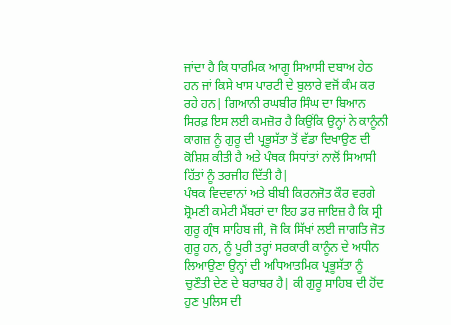ਜਾਂਦਾ ਹੈ ਕਿ ਧਾਰਮਿਕ ਆਗੂ ਸਿਆਸੀ ਦਬਾਅ ਹੇਠ ਹਨ ਜਾਂ ਕਿਸੇ ਖਾਸ ਪਾਰਟੀ ਦੇ ਬੁਲਾਰੇ ਵਜੋਂ ਕੰਮ ਕਰ ਰਹੇ ਹਨ| ਗਿਆਨੀ ਰਘਬੀਰ ਸਿੰਘ ਦਾ ਬਿਆਨ ਸਿਰਫ਼ ਇਸ ਲਈ ਕਮਜ਼ੋਰ ਹੈ ਕਿਉਂਕਿ ਉਨ੍ਹਾਂ ਨੇ ਕਾਨੂੰਨੀ ਕਾਗਜ਼ ਨੂੰ ਗੁਰੂ ਦੀ ਪ੍ਰਭੂਸੱਤਾ ਤੋਂ ਵੱਡਾ ਦਿਖਾਉਣ ਦੀ ਕੋਸ਼ਿਸ਼ ਕੀਤੀ ਹੈ ਅਤੇ ਪੰਥਕ ਸਿਧਾਂਤਾਂ ਨਾਲੋਂ ਸਿਆਸੀ ਹਿੱਤਾਂ ਨੂੰ ਤਰਜੀਹ ਦਿੱਤੀ ਹੈ|
ਪੰਥਕ ਵਿਦਵਾਨਾਂ ਅਤੇ ਬੀਬੀ ਕਿਰਨਜੋਤ ਕੌਰ ਵਰਗੇ ਸ਼੍ਰੋਮਣੀ ਕਮੇਟੀ ਮੈਂਬਰਾਂ ਦਾ ਇਹ ਡਰ ਜਾਇਜ਼ ਹੈ ਕਿ ਸ੍ਰੀ ਗੁਰੂ ਗ੍ਰੰਥ ਸਾਹਿਬ ਜੀ, ਜੋ ਕਿ ਸਿੱਖਾਂ ਲਈ ਜਾਗਤਿ ਜੋਤ ਗੁਰੂ ਹਨ, ਨੂੰ ਪੂਰੀ ਤਰ੍ਹਾਂ ਸਰਕਾਰੀ ਕਾਨੂੰਨ ਦੇ ਅਧੀਨ ਲਿਆਉਣਾ ਉਨ੍ਹਾਂ ਦੀ ਅਧਿਆਤਮਿਕ ਪ੍ਰਭੂਸੱਤਾ ਨੂੰ ਚੁਣੌਤੀ ਦੇਣ ਦੇ ਬਰਾਬਰ ਹੈ| ਕੀ ਗੁਰੂ ਸਾਹਿਬ ਦੀ ਹੋਂਦ ਹੁਣ ਪੁਲਿਸ ਦੀ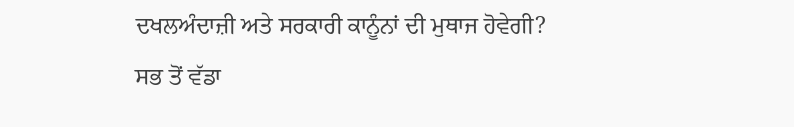ਦਖਲਅੰਦਾਜ਼ੀ ਅਤੇ ਸਰਕਾਰੀ ਕਾਨੂੰਨਾਂ ਦੀ ਮੁਥਾਜ ਹੋਵੇਗੀ? ਸਭ ਤੋਂ ਵੱਡਾ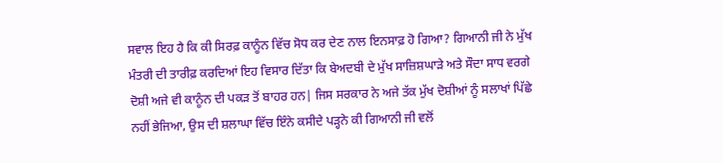ਸਵਾਲ ਇਹ ਹੈ ਕਿ ਕੀ ਸਿਰਫ਼ ਕਾਨੂੰਨ ਵਿੱਚ ਸੋਧ ਕਰ ਦੇਣ ਨਾਲ ਇਨਸਾਫ਼ ਹੋ ਗਿਆ? ਗਿਆਨੀ ਜੀ ਨੇ ਮੁੱਖ ਮੰਤਰੀ ਦੀ ਤਾਰੀਫ਼ ਕਰਦਿਆਂ ਇਹ ਵਿਸਾਰ ਦਿੱਤਾ ਕਿ ਬੇਅਦਬੀ ਦੇ ਮੁੱਖ ਸਾਜ਼ਿਸ਼ਘਾੜੇ ਅਤੇ ਸੌਦਾ ਸਾਧ ਵਰਗੇ ਦੋਸ਼ੀ ਅਜੇ ਵੀ ਕਾਨੂੰਨ ਦੀ ਪਕੜ ਤੋਂ ਬਾਹਰ ਹਨ| ਜਿਸ ਸਰਕਾਰ ਨੇ ਅਜੇ ਤੱਕ ਮੁੱਖ ਦੋਸ਼ੀਆਂ ਨੂੰ ਸਲਾਖਾਂ ਪਿੱਛੇ ਨਹੀਂ ਭੇਜਿਆ, ਉਸ ਦੀ ਸ਼ਲਾਘਾ ਵਿੱਚ ਇੰਨੇ ਕਸੀਦੇ ਪੜ੍ਹਨੇ ਕੀ ਗਿਆਨੀ ਜੀ ਵਲੋਂ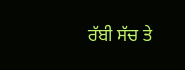ਰੱਬੀ ਸੱਚ ਤੇ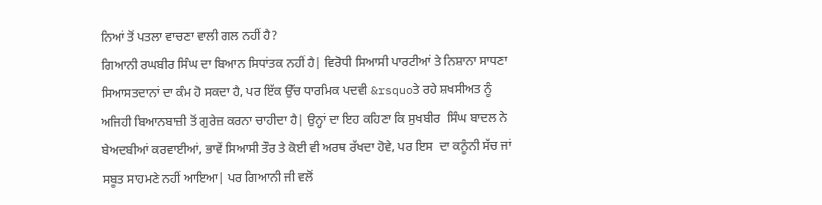ਨਿਆਂ ਤੋਂ ਪਤਲਾ ਵਾਚਣਾ ਵਾਲੀ ਗਲ ਨਹੀਂ ਹੈ?
ਗਿਆਨੀ ਰਘਬੀਰ ਸਿੰਘ ਦਾ ਬਿਆਨ ਸਿਧਾਂਤਕ ਨਹੀਂ ਹੈ| ਵਿਰੋਧੀ ਸਿਆਸੀ ਪਾਰਟੀਆਂ ਤੇ ਨਿਸ਼ਾਨਾ ਸਾਧਣਾ ਸਿਆਸਤਦਾਨਾਂ ਦਾ ਕੰਮ ਹੋ ਸਕਦਾ ਹੈ, ਪਰ ਇੱਕ ਉੱਚ ਧਾਰਮਿਕ ਪਦਵੀ &rsquoਤੇ ਰਹੇ ਸ਼ਖਸੀਅਤ ਨੂੰ ਅਜਿਹੀ ਬਿਆਨਬਾਜ਼ੀ ਤੋਂ ਗੁਰੇਜ਼ ਕਰਨਾ ਚਾਹੀਦਾ ਹੈ| ਉਨ੍ਹਾਂ ਦਾ ਇਹ ਕਹਿਣਾ ਕਿ ਸੁਖਬੀਰ  ਸਿੰਘ ਬਾਦਲ ਨੇ ਬੇਅਦਬੀਆਂ ਕਰਵਾਈਆਂ, ਭਾਵੇਂ ਸਿਆਸੀ ਤੌਰ ਤੇ ਕੋਈ ਵੀ ਅਰਥ ਰੱਖਦਾ ਹੋਵੇ, ਪਰ ਇਸ  ਦਾ ਕਨੂੰਨੀ ਸੱਚ ਜਾਂ ਸਬੂਤ ਸਾਹਮਣੇ ਨਹੀਂ ਆਇਆ| ਪਰ ਗਿਆਨੀ ਜੀ ਵਲੋਂ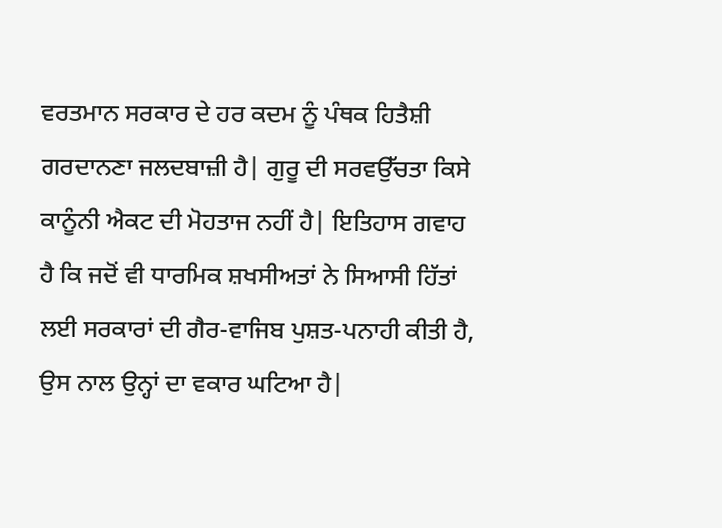ਵਰਤਮਾਨ ਸਰਕਾਰ ਦੇ ਹਰ ਕਦਮ ਨੂੰ ਪੰਥਕ ਹਿਤੈਸ਼ੀ ਗਰਦਾਨਣਾ ਜਲਦਬਾਜ਼ੀ ਹੈ| ਗੁਰੂ ਦੀ ਸਰਵਉੱਚਤਾ ਕਿਸੇ ਕਾਨੂੰਨੀ ਐਕਟ ਦੀ ਮੋਹਤਾਜ ਨਹੀਂ ਹੈ| ਇਤਿਹਾਸ ਗਵਾਹ ਹੈ ਕਿ ਜਦੋਂ ਵੀ ਧਾਰਮਿਕ ਸ਼ਖਸੀਅਤਾਂ ਨੇ ਸਿਆਸੀ ਹਿੱਤਾਂ ਲਈ ਸਰਕਾਰਾਂ ਦੀ ਗੈਰ-ਵਾਜਿਬ ਪੁਸ਼ਤ-ਪਨਾਹੀ ਕੀਤੀ ਹੈ, ਉਸ ਨਾਲ ਉਨ੍ਹਾਂ ਦਾ ਵਕਾਰ ਘਟਿਆ ਹੈ|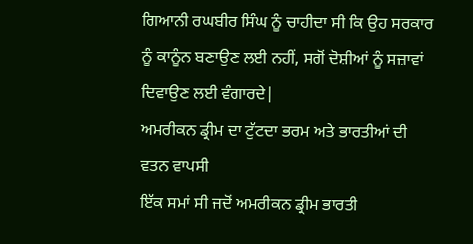ਗਿਆਨੀ ਰਘਬੀਰ ਸਿੰਘ ਨੂੰ ਚਾਹੀਦਾ ਸੀ ਕਿ ਉਹ ਸਰਕਾਰ ਨੂੰ ਕਾਨੂੰਨ ਬਣਾਉਣ ਲਈ ਨਹੀਂ, ਸਗੋਂ ਦੋਸ਼ੀਆਂ ਨੂੰ ਸਜ਼ਾਵਾਂ ਦਿਵਾਉਣ ਲਈ ਵੰਗਾਰਦੇ|
ਅਮਰੀਕਨ ਡ੍ਰੀਮ ਦਾ ਟੁੱਟਦਾ ਭਰਮ ਅਤੇ ਭਾਰਤੀਆਂ ਦੀ ਵਤਨ ਵਾਪਸੀ
ਇੱਕ ਸਮਾਂ ਸੀ ਜਦੋਂ ਅਮਰੀਕਨ ਡ੍ਰੀਮ ਭਾਰਤੀ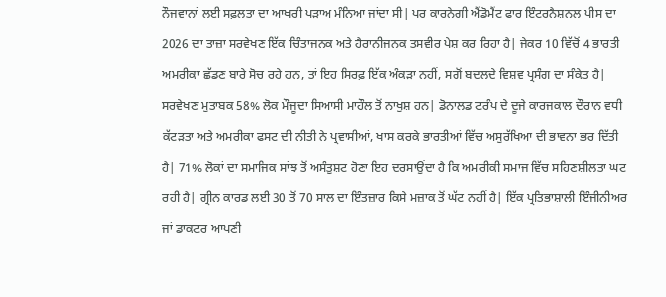ਨੌਜਵਾਨਾਂ ਲਈ ਸਫ਼ਲਤਾ ਦਾ ਆਖਰੀ ਪੜਾਅ ਮੰਨਿਆ ਜਾਂਦਾ ਸੀ| ਪਰ ਕਾਰਨੇਗੀ ਐਂਡੋਮੈਂਟ ਫਾਰ ਇੰਟਰਨੈਸ਼ਨਲ ਪੀਸ ਦਾ 2026 ਦਾ ਤਾਜ਼ਾ ਸਰਵੇਖਣ ਇੱਕ ਚਿੰਤਾਜਨਕ ਅਤੇ ਹੈਰਾਨੀਜਨਕ ਤਸਵੀਰ ਪੇਸ਼ ਕਰ ਰਿਹਾ ਹੈ| ਜੇਕਰ 10 ਵਿੱਚੋਂ 4 ਭਾਰਤੀ ਅਮਰੀਕਾ ਛੱਡਣ ਬਾਰੇ ਸੋਚ ਰਹੇ ਹਨ, ਤਾਂ ਇਹ ਸਿਰਫ਼ ਇੱਕ ਅੰਕੜਾ ਨਹੀਂ, ਸਗੋਂ ਬਦਲਦੇ ਵਿਸ਼ਵ ਪ੍ਰਸੰਗ ਦਾ ਸੰਕੇਤ ਹੈ| ਸਰਵੇਖਣ ਮੁਤਾਬਕ 58% ਲੋਕ ਮੌਜੂਦਾ ਸਿਆਸੀ ਮਾਹੌਲ ਤੋਂ ਨਾਖੁਸ਼ ਹਨ| ਡੋਨਾਲਡ ਟਰੰਪ ਦੇ ਦੂਜੇ ਕਾਰਜਕਾਲ ਦੌਰਾਨ ਵਧੀ ਕੱਟੜਤਾ ਅਤੇ ਅਮਰੀਕਾ ਫਸਟ ਦੀ ਨੀਤੀ ਨੇ ਪ੍ਰਵਾਸੀਆਂ, ਖਾਸ ਕਰਕੇ ਭਾਰਤੀਆਂ ਵਿੱਚ ਅਸੁਰੱਖਿਆ ਦੀ ਭਾਵਨਾ ਭਰ ਦਿੱਤੀ ਹੈ| 71% ਲੋਕਾਂ ਦਾ ਸਮਾਜਿਕ ਸਾਂਝ ਤੋਂ ਅਸੰਤੁਸ਼ਟ ਹੋਣਾ ਇਹ ਦਰਸਾਉਂਦਾ ਹੈ ਕਿ ਅਮਰੀਕੀ ਸਮਾਜ ਵਿੱਚ ਸਹਿਣਸ਼ੀਲਤਾ ਘਟ ਰਹੀ ਹੈ| ਗ੍ਰੀਨ ਕਾਰਡ ਲਈ 30 ਤੋਂ 70 ਸਾਲ ਦਾ ਇੰਤਜ਼ਾਰ ਕਿਸੇ ਮਜ਼ਾਕ ਤੋਂ ਘੱਟ ਨਹੀਂ ਹੈ| ਇੱਕ ਪ੍ਰਤਿਭਾਸ਼ਾਲੀ ਇੰਜੀਨੀਅਰ ਜਾਂ ਡਾਕਟਰ ਆਪਣੀ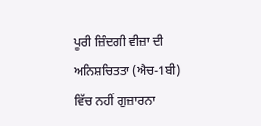ਪੂਰੀ ਜ਼ਿੰਦਗੀ ਵੀਜ਼ਾ ਦੀ ਅਨਿਸ਼ਚਿਤਤਾ (ਐਚ-1ਬੀ) ਵਿੱਚ ਨਹੀਂ ਗੁਜ਼ਾਰਨਾ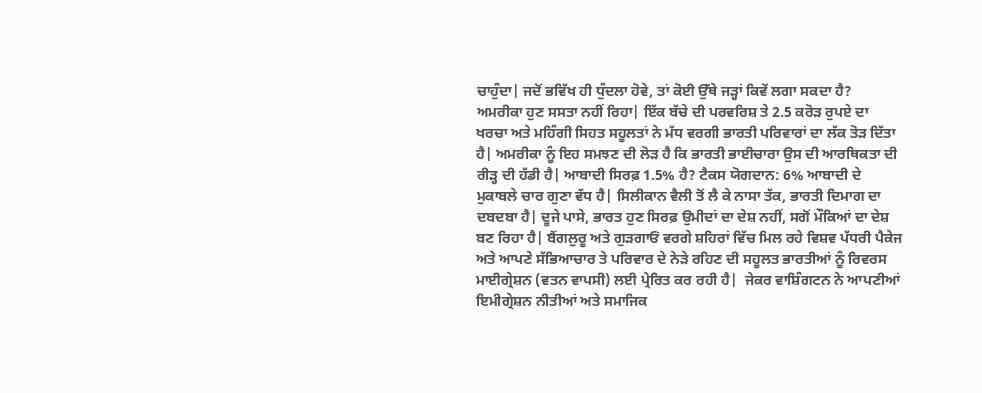ਚਾਹੁੰਦਾ| ਜਦੋਂ ਭਵਿੱਖ ਹੀ ਧੁੰਦਲਾ ਹੋਵੇ, ਤਾਂ ਕੋਈ ਉੱਥੇ ਜੜ੍ਹਾਂ ਕਿਵੇਂ ਲਗਾ ਸਕਦਾ ਹੈ?
ਅਮਰੀਕਾ ਹੁਣ ਸਸਤਾ ਨਹੀਂ ਰਿਹਾ| ਇੱਕ ਬੱਚੇ ਦੀ ਪਰਵਰਿਸ਼ ਤੇ 2.5 ਕਰੋੜ ਰੁਪਏ ਦਾ ਖਰਚਾ ਅਤੇ ਮਹਿੰਗੀ ਸਿਹਤ ਸਹੂਲਤਾਂ ਨੇ ਮੱਧ ਵਰਗੀ ਭਾਰਤੀ ਪਰਿਵਾਰਾਂ ਦਾ ਲੱਕ ਤੋੜ ਦਿੱਤਾ ਹੈ| ਅਮਰੀਕਾ ਨੂੰ ਇਹ ਸਮਝਣ ਦੀ ਲੋੜ ਹੈ ਕਿ ਭਾਰਤੀ ਭਾਈਚਾਰਾ ਉਸ ਦੀ ਆਰਥਿਕਤਾ ਦੀ ਰੀੜ੍ਹ ਦੀ ਹੱਡੀ ਹੈ| ਆਬਾਦੀ ਸਿਰਫ਼ 1.5% ਹੈ? ਟੈਕਸ ਯੋਗਦਾਨ: 6% ਆਬਾਦੀ ਦੇ ਮੁਕਾਬਲੇ ਚਾਰ ਗੁਣਾ ਵੱਧ ਹੈ| ਸਿਲੀਕਾਨ ਵੈਲੀ ਤੋਂ ਲੈ ਕੇ ਨਾਸਾ ਤੱਕ, ਭਾਰਤੀ ਦਿਮਾਗ ਦਾ ਦਬਦਬਾ ਹੈ| ਦੂਜੇ ਪਾਸੇ, ਭਾਰਤ ਹੁਣ ਸਿਰਫ਼ ਉਮੀਦਾਂ ਦਾ ਦੇਸ਼ ਨਹੀਂ, ਸਗੋਂ ਮੌਕਿਆਂ ਦਾ ਦੇਸ਼ ਬਣ ਰਿਹਾ ਹੈ| ਬੈਂਗਲੁਰੂ ਅਤੇ ਗੁੜਗਾਓਂ ਵਰਗੇ ਸ਼ਹਿਰਾਂ ਵਿੱਚ ਮਿਲ ਰਹੇ ਵਿਸ਼ਵ ਪੱਧਰੀ ਪੈਕੇਜ ਅਤੇ ਆਪਣੇ ਸੱਭਿਆਚਾਰ ਤੇ ਪਰਿਵਾਰ ਦੇ ਨੇੜੇ ਰਹਿਣ ਦੀ ਸਹੂਲਤ ਭਾਰਤੀਆਂ ਨੂੰ ਰਿਵਰਸ ਮਾਈਗ੍ਰੇਸ਼ਨ (ਵਤਨ ਵਾਪਸੀ) ਲਈ ਪ੍ਰੇਰਿਤ ਕਰ ਰਹੀ ਹੈ|  ਜੇਕਰ ਵਾਸ਼ਿੰਗਟਨ ਨੇ ਆਪਣੀਆਂ ਇਮੀਗ੍ਰੇਸ਼ਨ ਨੀਤੀਆਂ ਅਤੇ ਸਮਾਜਿਕ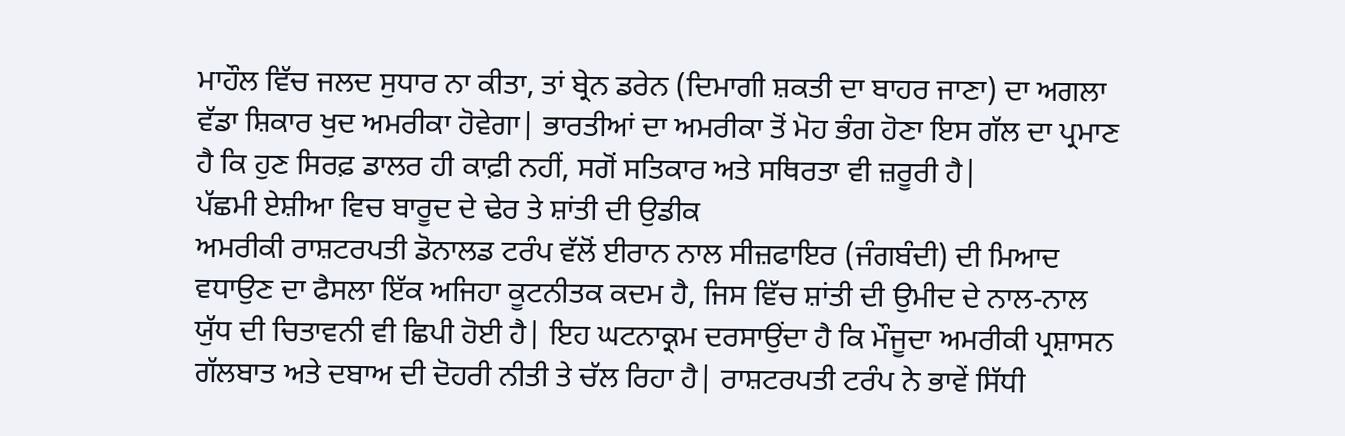ਮਾਹੌਲ ਵਿੱਚ ਜਲਦ ਸੁਧਾਰ ਨਾ ਕੀਤਾ, ਤਾਂ ਬ੍ਰੇਨ ਡਰੇਨ (ਦਿਮਾਗੀ ਸ਼ਕਤੀ ਦਾ ਬਾਹਰ ਜਾਣਾ) ਦਾ ਅਗਲਾ ਵੱਡਾ ਸ਼ਿਕਾਰ ਖੁਦ ਅਮਰੀਕਾ ਹੋਵੇਗਾ| ਭਾਰਤੀਆਂ ਦਾ ਅਮਰੀਕਾ ਤੋਂ ਮੋਹ ਭੰਗ ਹੋਣਾ ਇਸ ਗੱਲ ਦਾ ਪ੍ਰਮਾਣ ਹੈ ਕਿ ਹੁਣ ਸਿਰਫ਼ ਡਾਲਰ ਹੀ ਕਾਫ਼ੀ ਨਹੀਂ, ਸਗੋਂ ਸਤਿਕਾਰ ਅਤੇ ਸਥਿਰਤਾ ਵੀ ਜ਼ਰੂਰੀ ਹੈ|
ਪੱਛਮੀ ਏਸ਼ੀਆ ਵਿਚ ਬਾਰੂਦ ਦੇ ਢੇਰ ਤੇ ਸ਼ਾਂਤੀ ਦੀ ਉਡੀਕ
ਅਮਰੀਕੀ ਰਾਸ਼ਟਰਪਤੀ ਡੋਨਾਲਡ ਟਰੰਪ ਵੱਲੋਂ ਈਰਾਨ ਨਾਲ ਸੀਜ਼ਫਾਇਰ (ਜੰਗਬੰਦੀ) ਦੀ ਮਿਆਦ ਵਧਾਉਣ ਦਾ ਫੈਸਲਾ ਇੱਕ ਅਜਿਹਾ ਕੂਟਨੀਤਕ ਕਦਮ ਹੈ, ਜਿਸ ਵਿੱਚ ਸ਼ਾਂਤੀ ਦੀ ਉਮੀਦ ਦੇ ਨਾਲ-ਨਾਲ ਯੁੱਧ ਦੀ ਚਿਤਾਵਨੀ ਵੀ ਛਿਪੀ ਹੋਈ ਹੈ| ਇਹ ਘਟਨਾਕ੍ਰਮ ਦਰਸਾਉਂਦਾ ਹੈ ਕਿ ਮੌਜੂਦਾ ਅਮਰੀਕੀ ਪ੍ਰਸ਼ਾਸਨ ਗੱਲਬਾਤ ਅਤੇ ਦਬਾਅ ਦੀ ਦੋਹਰੀ ਨੀਤੀ ਤੇ ਚੱਲ ਰਿਹਾ ਹੈ| ਰਾਸ਼ਟਰਪਤੀ ਟਰੰਪ ਨੇ ਭਾਵੇਂ ਸਿੱਧੀ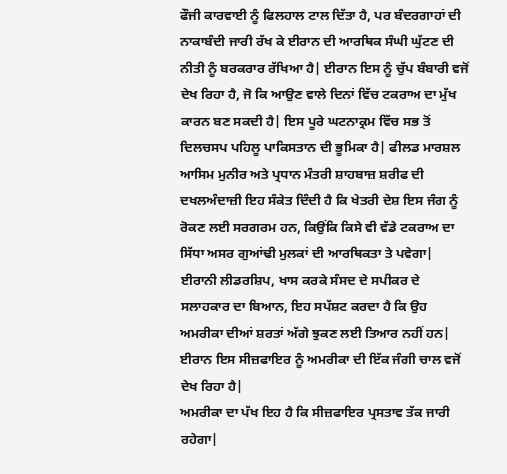ਫੌਜੀ ਕਾਰਵਾਈ ਨੂੰ ਫਿਲਹਾਲ ਟਾਲ ਦਿੱਤਾ ਹੈ, ਪਰ ਬੰਦਰਗਾਹਾਂ ਦੀ ਨਾਕਾਬੰਦੀ ਜਾਰੀ ਰੱਖ ਕੇ ਈਰਾਨ ਦੀ ਆਰਥਿਕ ਸੰਘੀ ਘੁੱਟਣ ਦੀ ਨੀਤੀ ਨੂੰ ਬਰਕਰਾਰ ਰੱਖਿਆ ਹੈ| ਈਰਾਨ ਇਸ ਨੂੰ ਚੁੱਪ ਬੰਬਾਰੀ ਵਜੋਂ ਦੇਖ ਰਿਹਾ ਹੈ, ਜੋ ਕਿ ਆਉਣ ਵਾਲੇ ਦਿਨਾਂ ਵਿੱਚ ਟਕਰਾਅ ਦਾ ਮੁੱਖ ਕਾਰਨ ਬਣ ਸਕਦੀ ਹੈ| ਇਸ ਪੂਰੇ ਘਟਨਾਕ੍ਰਮ ਵਿੱਚ ਸਭ ਤੋਂ ਦਿਲਚਸਪ ਪਹਿਲੂ ਪਾਕਿਸਤਾਨ ਦੀ ਭੂਮਿਕਾ ਹੈ| ਫੀਲਡ ਮਾਰਸ਼ਲ ਆਸਿਮ ਮੁਨੀਰ ਅਤੇ ਪ੍ਰਧਾਨ ਮੰਤਰੀ ਸ਼ਾਹਬਾਜ਼ ਸ਼ਰੀਫ ਦੀ ਦਖਲਅੰਦਾਜ਼ੀ ਇਹ ਸੰਕੇਤ ਦਿੰਦੀ ਹੈ ਕਿ ਖੇਤਰੀ ਦੇਸ਼ ਇਸ ਜੰਗ ਨੂੰ ਰੋਕਣ ਲਈ ਸਰਗਰਮ ਹਨ, ਕਿਉਂਕਿ ਕਿਸੇ ਵੀ ਵੱਡੇ ਟਕਰਾਅ ਦਾ ਸਿੱਧਾ ਅਸਰ ਗੁਆਂਢੀ ਮੁਲਕਾਂ ਦੀ ਆਰਥਿਕਤਾ ਤੇ ਪਵੇਗਾ| ਈਰਾਨੀ ਲੀਡਰਸ਼ਿਪ, ਖਾਸ ਕਰਕੇ ਸੰਸਦ ਦੇ ਸਪੀਕਰ ਦੇ ਸਲਾਹਕਾਰ ਦਾ ਬਿਆਨ, ਇਹ ਸਪੱਸ਼ਟ ਕਰਦਾ ਹੈ ਕਿ ਉਹ ਅਮਰੀਕਾ ਦੀਆਂ ਸ਼ਰਤਾਂ ਅੱਗੇ ਝੁਕਣ ਲਈ ਤਿਆਰ ਨਹੀਂ ਹਨ| ਈਰਾਨ ਇਸ ਸੀਜ਼ਫਾਇਰ ਨੂੰ ਅਮਰੀਕਾ ਦੀ ਇੱਕ ਜੰਗੀ ਚਾਲ ਵਜੋਂ ਦੇਖ ਰਿਹਾ ਹੈ|
ਅਮਰੀਕਾ ਦਾ ਪੱਖ ਇਹ ਹੈ ਕਿ ਸੀਜ਼ਫਾਇਰ ਪ੍ਰਸਤਾਵ ਤੱਕ ਜਾਰੀ ਰਹੇਗਾ|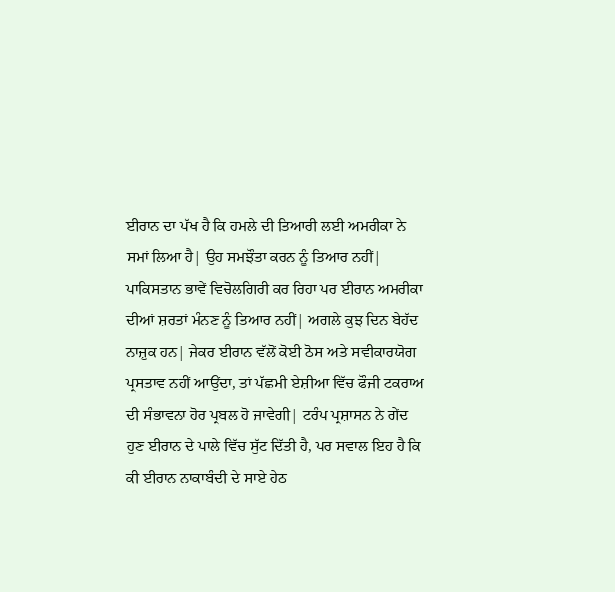ਈਰਾਨ ਦਾ ਪੱਖ ਹੈ ਕਿ ਹਮਲੇ ਦੀ ਤਿਆਰੀ ਲਈ ਅਮਰੀਕਾ ਨੇ ਸਮਾਂ ਲਿਆ ਹੈ| ਉਹ ਸਮਝੌਤਾ ਕਰਨ ਨੂੰ ਤਿਆਰ ਨਹੀਂ| ਪਾਕਿਸਤਾਨ ਭਾਵੇਂ ਵਿਚੋਲਗਿਰੀ ਕਰ ਰਿਹਾ ਪਰ ਈਰਾਨ ਅਮਰੀਕਾ ਦੀਆਂ ਸ਼ਰਤਾਂ ਮੰਨਣ ਨੂੰ ਤਿਆਰ ਨਹੀਂ| ਅਗਲੇ ਕੁਝ ਦਿਨ ਬੇਹੱਦ ਨਾਜ਼ੁਕ ਹਨ| ਜੇਕਰ ਈਰਾਨ ਵੱਲੋਂ ਕੋਈ ਠੋਸ ਅਤੇ ਸਵੀਕਾਰਯੋਗ ਪ੍ਰਸਤਾਵ ਨਹੀਂ ਆਉਂਦਾ, ਤਾਂ ਪੱਛਮੀ ਏਸ਼ੀਆ ਵਿੱਚ ਫੌਜੀ ਟਕਰਾਅ ਦੀ ਸੰਭਾਵਨਾ ਹੋਰ ਪ੍ਰਬਲ ਹੋ ਜਾਵੇਗੀ| ਟਰੰਪ ਪ੍ਰਸ਼ਾਸਨ ਨੇ ਗੇਂਦ ਹੁਣ ਈਰਾਨ ਦੇ ਪਾਲੇ ਵਿੱਚ ਸੁੱਟ ਦਿੱਤੀ ਹੈ, ਪਰ ਸਵਾਲ ਇਹ ਹੈ ਕਿ ਕੀ ਈਰਾਨ ਨਾਕਾਬੰਦੀ ਦੇ ਸਾਏ ਹੇਠ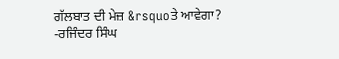ਗੱਲਬਾਤ ਦੀ ਮੇਜ਼ &rsquoਤੇ ਆਵੇਗਾ?
-ਰਜਿੰਦਰ ਸਿੰਘ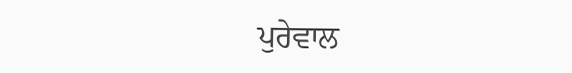ਪੁਰੇਵਾਲ